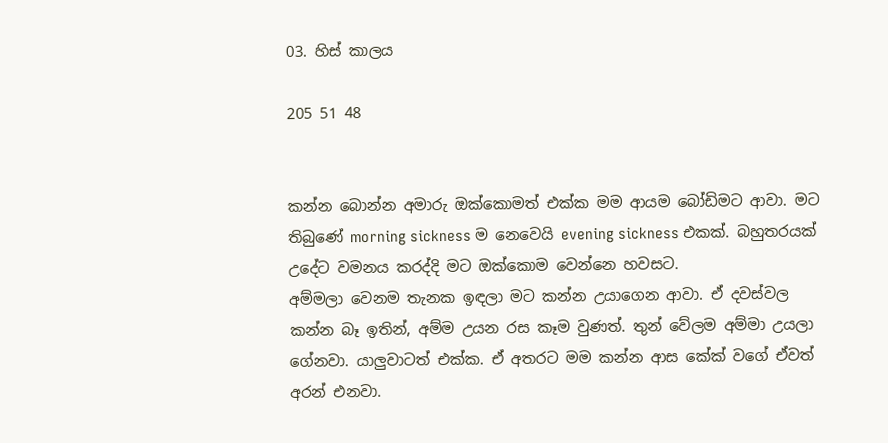03. හිස් කාලය

205 51 48


කන්න බොන්න අමාරු ඔක්කොමත් එක්ක මම ආයම බෝඩිමට ආවා. මට තිබුණේ morning sickness ම නෙවෙයි evening sickness එකක්. බහුතරයක් උදේට වමනය කරද්දි මට ඔක්කොම වෙන්නෙ හවසට.
අම්මලා වෙනම තැනක ඉඳලා මට කන්න උයාගෙන ආවා. ඒ දවස්වල කන්න බෑ ඉතින්, අම්ම උයන රස කෑම වුණත්. තුන් වේලම අම්මා උයලා ගේනවා. යාලුවාටත් එක්ක. ඒ අතරට මම කන්න ආස කේක් වගේ ඒවත් අරන් එනවා.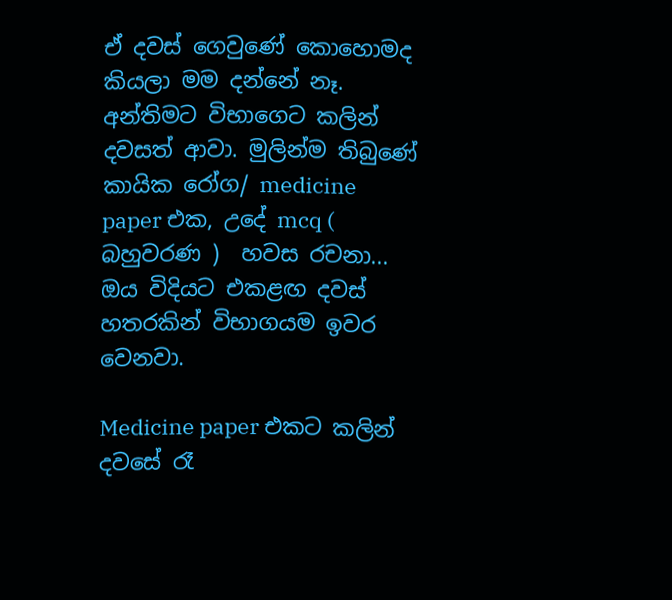ඒ දවස් ගෙවුණේ කොහොමද කියලා මම දන්නේ නෑ. අන්තිමට විභාගෙට කලින් දවසත් ආවා. මුලින්ම තිබුණේ කායික රෝග/ medicine paper එක, උදේ mcq ( බහුවරණ )  හවස රචනා... ඔය විදියට එකළඟ දවස් හතරකින් විභාගයම ඉවර වෙනවා.

Medicine paper එකට කලින් දවසේ රෑ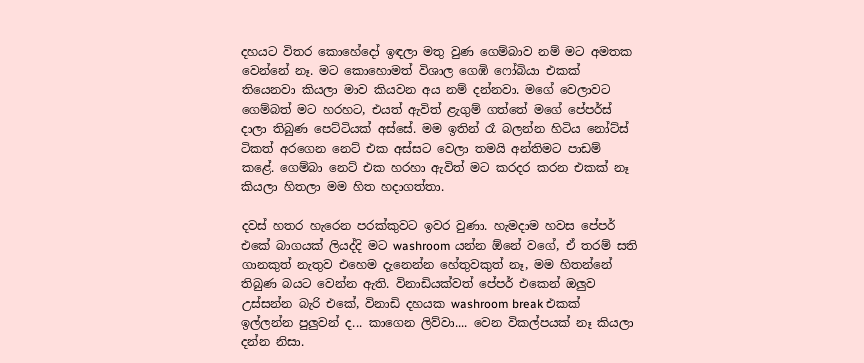දහයට විතර කොහේදෝ ඉඳලා මතු වුණ ගෙම්බාව නම් මට අමතක වෙන්නේ නෑ. මට කොහොමත් විශාල ගෙඹි ෆෝබියා එකක් තියෙනවා කියලා මාව කියවන අය නම් දන්නවා. මගේ වෙලාවට ගෙම්බත් මට හරහට, එයත් ඇවිත් ළැගුම් ගත්තේ මගේ පේපර්ස් දාලා තිබුණ පෙට්ටියක් අස්සේ. මම ඉතින් රෑ බලන්න හිටිය නෝට්ස් ටිකත් අරගෙන නෙට් එක අස්සට වෙලා තමයි අන්තිමට පාඩම් කළේ. ගෙම්බා නෙට් එක හරහා ඇවිත් මට කරදර කරන එකක් නෑ කියලා හිතලා මම හිත හදාගත්තා.

දවස් හතර හැරෙන පරක්කුවට ඉවර වුණා. හැමදාම හවස පේපර් එකේ බාගයක් ලියද්දි මට washroom යන්න ඕනේ වගේ, ඒ තරම් සති ගානකුත් නැතුව එහෙම දැනෙන්න හේතුවකුත් නෑ, මම හිතන්නේ තිබුණ බයට වෙන්න ඇති. විනාඩියක්වත් පේපර් එකෙන් ඔලුව උස්සන්න බැරි එකේ, විනාඩි දහයක washroom break එකක් ඉල්ලන්න පුලුවන් ද... කාගෙන ලිව්වා.... වෙන විකල්පයක් නෑ කියලා දන්න නිසා.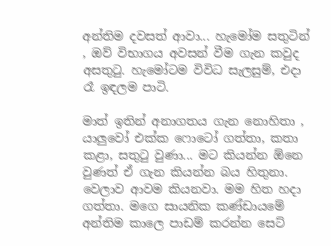අන්තිම දවසත් ආවා... හැමෝම සතුටින් , ඔව් විභාගය අවසන් වීම ගැන කවුද අසතුටු. හැමෝටම විවිධ සැලසුම්, එදා රෑ ඉඳලම පාටි.

මාත් ඉතින් අනාගතය ගැන නොහිතා , යාලුවෝ එක්ක ෆොටෝ ගත්තා, කතා කළා, සතුටු වුණා... මට කියන්න ඕනෙ වුණත් ඒ ගැන කියන්න බය හිතුනා. වෙලාව ආවම කියනවා. මම හිත හදා ගත්තා. මගෙ සායනික කණ්ඩායමේ අන්තිම කාලෙ පාඩම් කරන්න සෙට්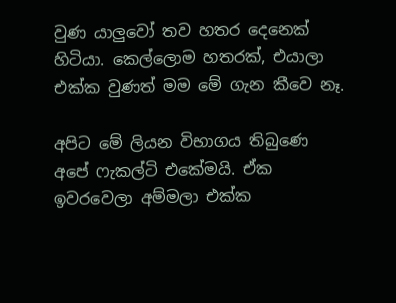වුණ යාලුවෝ තව හතර දෙනෙක් හිටියා. කෙල්ලොම හතරක්, එයාලා එක්ක වුණත් මම මේ ගැන කීවෙ නෑ.

අපිට මේ ලියන විභාගය තිබුණෙ අපේ ෆැකල්ටි එකේමයි. ඒක ඉවරවෙලා අම්මලා එක්ක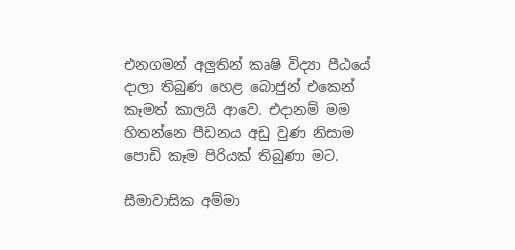එනගමන් අලුතින් කෘෂි විද්‍යා පීඨයේ දාලා තිබුණ හෙළ බොජුන් එකෙන් කෑමත් කාලයි ආවෙ. එදානම් මම හිතන්නෙ පීඩනය අඩු වුණ නිසාම පොඩි කෑම පිරියක් තිබුණා මට.

සීමාවාසික අම්මා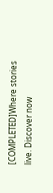[COMPLETED]Where stories live. Discover now